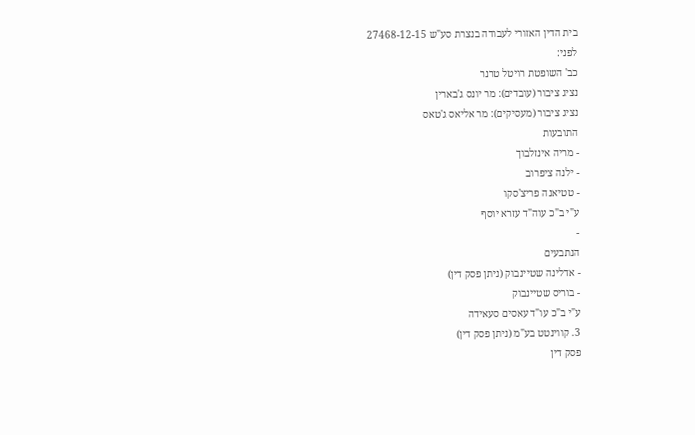בית הדין האזורי לעבודה בנצרת סע"ש 27468-12-15
לפני:
כב' השופטת רויטל טרנר
נציג ציבור (עובדים): מר יונס ג'בארין
נציג ציבור (מעסיקים): מר אליאס ג'טאס
התובעות
- מריה אינזלבוך
- ילנה ציפרוב
- טטיאנה פריצ'סקו
ע"י ב"כ עוה"ד עזרא יוסף
-
הנתבעים
- אדלינה שטיינבוק (ניתן פסק דין)
- בוריס שטיינבוק
ע"י ב"כ עו"ד עאסים סעאידה
3. קווינטט בע"מ (ניתן פסק דין)
פסק דין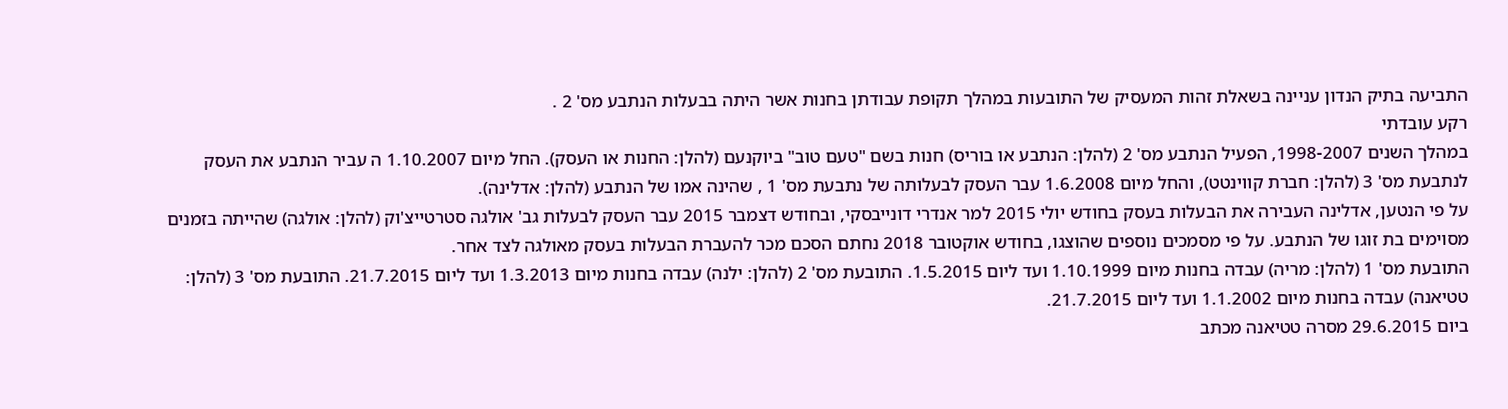התביעה בתיק הנדון עניינה בשאלת זהות המעסיק של התובעות במהלך תקופת עבודתן בחנות אשר היתה בבעלות הנתבע מס' 2 .
רקע עובדתי
במהלך השנים 1998-2007, הפעיל הנתבע מס' 2 (להלן: הנתבע או בוריס) חנות בשם "טעם טוב" ביוקנעם (להלן: החנות או העסק). החל מיום 1.10.2007 ה עביר הנתבע את העסק לנתבעת מס' 3 (להלן: חברת קווינטט), והחל מיום 1.6.2008 עבר העסק לבעלותה של נתבעת מס' 1 , שהינה אמו של הנתבע (להלן: אדלינה).
על פי הנטען, אדלינה העבירה את הבעלות בעסק בחודש יולי 2015 למר אנדרי דונייבסקי, ובחודש דצמבר 2015 עבר העסק לבעלות גב' אולגה סטרטייצ'וק (להלן: אולגה) שהייתה בזמנים מסוימים בת זוגו של הנתבע. על פי מסמכים נוספים שהוצגו, בחודש אוקטובר 2018 נחתם הסכם מכר להעברת הבעלות בעסק מאולגה לצד אחר.
התובעת מס' 1 (להלן: מריה) עבדה בחנות מיום 1.10.1999 ועד ליום 1.5.2015. התובעת מס' 2 (להלן: ילנה) עבדה בחנות מיום 1.3.2013 ועד ליום 21.7.2015. התובעת מס' 3 (להלן: טטיאנה) עבדה בחנות מיום 1.1.2002 ועד ליום 21.7.2015.
ביום 29.6.2015 מסרה טטיאנה מכתב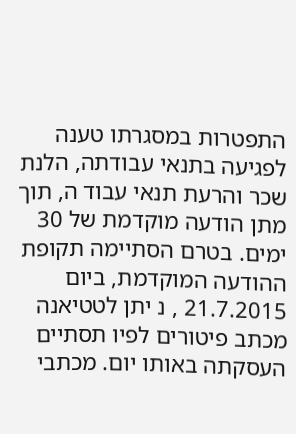התפטרות במסגרתו טענה לפגיעה בתנאי עבודתה, הלנת שכר והרעת תנאי עבוד ה, תוך מתן הודעה מוקדמת של 30 ימים. בטרם הסתיימה תקופת ההודעה המוקדמת, ביום 21.7.2015 , נ יתן לטטיאנה מכתב פיטורים לפיו תסתיים העסקתה באותו יום. מכתבי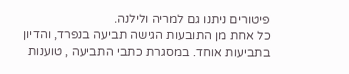פיטורים ניתנו גם למריה ולילנה.
כל אחת מן התובעות הגישה תביעה בנפרד, והדיון בתביעות אוחד. במסגרת כתבי התביעה , טוענות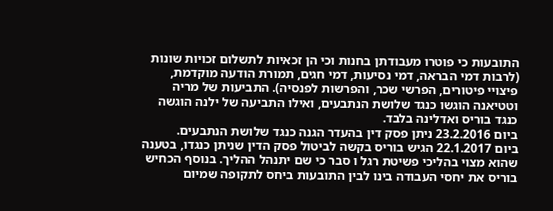התובעות כי פוטרו מעבודתן בחנות וכי הן זכאיות לתשלום זכויות שונות (לרבות דמי הבראה, דמי נסיעות, דמי חגים, תמורת הודעה מוקדמת, פיצויי פיטורים, הפרשי שכר, והפרשות לפנסיה). התביעות של מריה וטטיאנה הוגשו כנגד שלושת הנתבעים, ואילו התביעה של ילנה הוגשה כנגד בוריס ואדלינה בלבד.
ביום 23.2.2016 ניתן פסק דין בהעדר הגנה כנגד שלושת הנתבעים.
ביום 22.1.2017 הגיש בוריס בקשה לביטול פסק הדין שניתן כנגדו, בטענה שהוא מצוי בהליכי פשיטת רגל ו סבר כי שם יתנהל ההליך. בנוסף הכחיש בוריס את יחסי העבודה בינו לבין התובעות ביחס לתקופה שמיום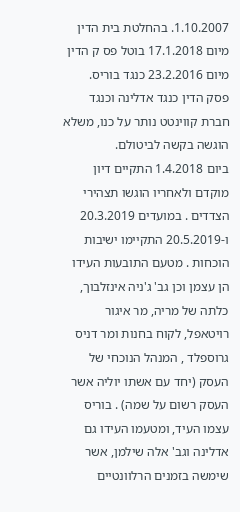1.10.2007. בהחלטת בית הדין מיום 17.1.2018 בוטל פס ק הדין מיום 23.2.2016 כנגד בוריס.
פסק הדין כנגד אדלינה וכנגד חברת קווינטט נותר על כנו, משלא הוגשה בקשה לביטולם.
ביום 1.4.2018 התקיים דיון מוקדם ולאחריו הוגשו תצהירי הצדדים . במועדים 20.3.2019 ו-20.5.2019 התקיימו ישיבות הוכחות . מטעם התובעות העידו הן עצמן וכן גב' ג'ניה אינזלבוך, כלתה של מריה, מר איגור רויטאפל, לקוח בחנות ומר דניס גרוספלד , המנהל הנוכחי של העסק (יחד עם אשתו יוליה אשר העסק רשום על שמה) . בוריס עצמו העיד, ומטעמו העידו גם אדלינה וגב' אלה שילמן, אשר שימשה בזמנים הרלוונטיים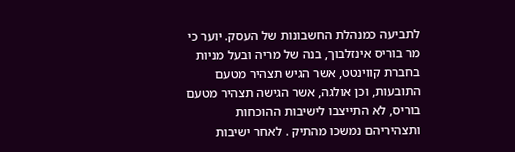לתביעה כמנהלת החשבונות של העסק. יוער כי מר בוריס אינזלבוך, בנה של מריה ובעל מניות בחברת קווינטט, אשר הגיש תצהיר מטעם התובעות, וכן אולגה, אשר הגישה תצהיר מטעם בוריס, לא התייצבו לישיבות ההוכחות ותצהיריהם נמשכו מהתיק . לאחר ישיבות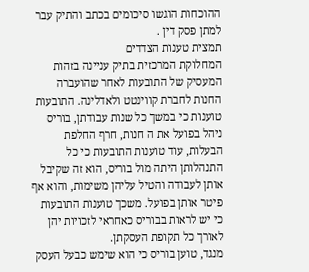ההוכחות הוגשו סיכומים בכתב והתיק עבר למתן פסק דין .
תמצית טענות הצדדים
המחלוקת המרכזית בתיק עניינה בזהות המעסיק של התובעות לאחר שהועברה החנות לחברת קווינטט ולאדלינה. התובעות טוענות כי במשך כל שנות עבודתן, בוריס ניהל בפועל את ה חנות, חרף החלפת הבעלות, עוד טוענות התובעות כי כל התנהלותן היתה מול בוריס, הוא זה שקיבל אותן לעבודה והטיל עליהן משימות, והוא אף פיטר אותן בפועל. משכך טוענות התובעות כי יש לראות בבוריס כאחראי לזכויות יהן לאורך כל תקופת העסקתן.
מנגד, טוען בוריס כי הוא שימש כבעל העסק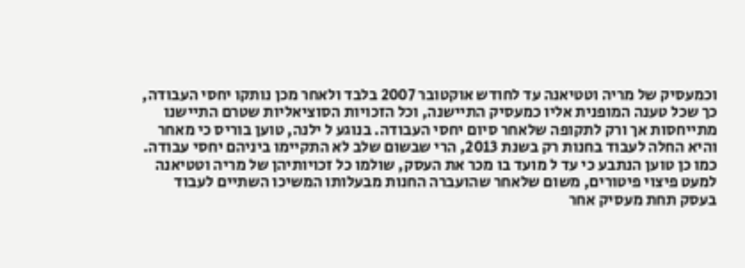וכמעסיק של מריה וטטיאנה עד לחודש אוקטובר 2007 בלבד ולאחר מכן נותקו יחסי העבודה, כך שכל טענה המופנית אליו כמעסיק התיישנה, וכל הזכויות הסוציאליות שטרם התיישנו מתייחסות אך ורק לתקופה שלאחר סיום יחסי העבודה. בנוגע ל ילנה, טוען בוריס כי מאחר והיא החלה לעבוד בחנות רק בשנת 2013, הרי שבשום שלב לא התקיימו ביניהם יחסי עבודה.
כמו כן טוען הנתבע כי עד ל מועד בו מכר את העסק, שולמו כל זכויותיהן של מריה וטטיאנה למעט פיצוי פיטורים, משום שלאחר שהועברה החנות מבעלותו המשיכו השתיים לעבוד בעסק תחת מעסיק אחר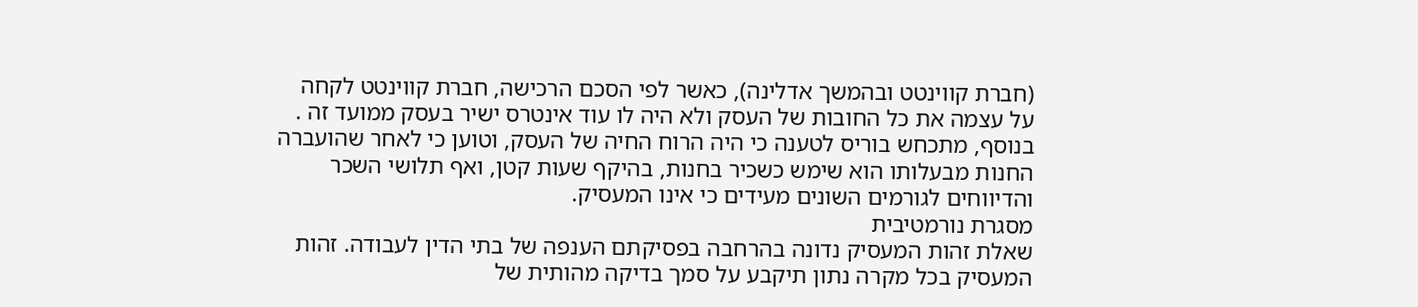(חברת קווינטט ובהמשך אדלינה), כאשר לפי הסכם הרכישה, חברת קווינטט לקחה על עצמה את כל החובות של העסק ולא היה לו עוד אינטרס ישיר בעסק ממועד זה . בנוסף, מתכחש בוריס לטענה כי היה הרוח החיה של העסק, וטוען כי לאחר שהועברה החנות מבעלותו הוא שימש כשכיר בחנות, בהיקף שעות קטן, ואף תלושי השכר והדיווחים לגורמים השונים מעידים כי אינו המעסיק.
מסגרת נורמטיבית
שאלת זהות המעסיק נדונה בהרחבה בפסיקתם הענפה של בתי הדין לעבודה. זהות המעסיק בכל מקרה נתון תיקבע על סמך בדיקה מהותית של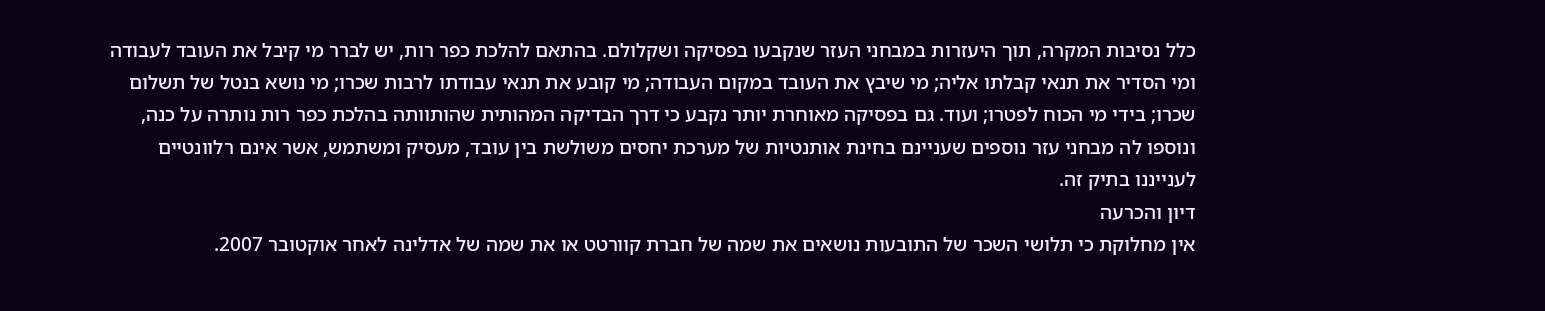כלל נסיבות המקרה, תוך היעזרות במבחני העזר שנקבעו בפסיקה ושקלולם. בהתאם להלכת כפר רות, יש לברר מי קיבל את העובד לעבודה ומי הסדיר את תנאי קבלתו אליה; מי שיבץ את העובד במקום העבודה; מי קובע את תנאי עבודתו לרבות שכרו; מי נושא בנטל של תשלום שכרו; בידי מי הכוח לפטרו; ועוד. גם בפסיקה מאוחרת יותר נקבע כי דרך הבדיקה המהותית שהותוותה בהלכת כפר רות נותרה על כנה, ונוספו לה מבחני עזר נוספים שעניינם בחינת אותנטיות של מערכת יחסים משולשת בין עובד, מעסיק ומשתמש, אשר אינם רלוונטיים לענייננו בתיק זה.
דיון והכרעה
אין מחלוקת כי תלושי השכר של התובעות נושאים את שמה של חברת קוורטט או את שמה של אדלינה לאחר אוקטובר 2007.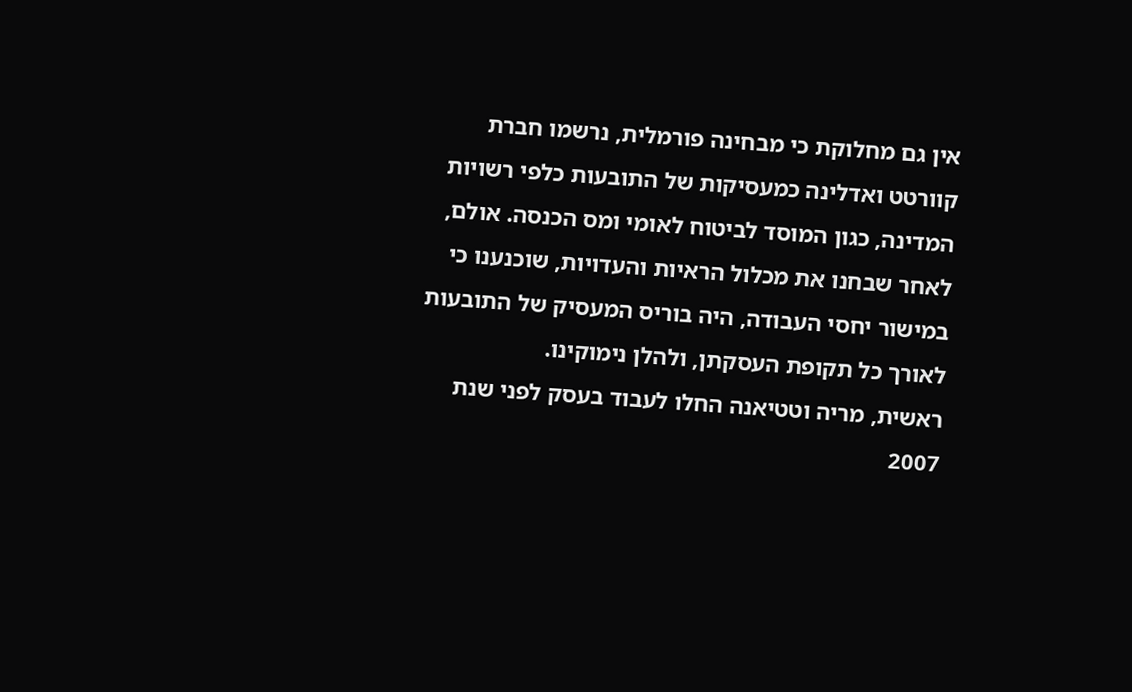אין גם מחלוקת כי מבחינה פורמלית, נרשמו חברת קוורטט ואדלינה כמעסיקות של התובעות כלפי רשויות המדינה, כגון המוסד לביטוח לאומי ומס הכנסה. אולם, לאחר שבחנו את מכלול הראיות והעדויות, שוכנענו כי במישור יחסי העבודה, היה בוריס המעסיק של התובעות לאורך כל תקופת העסקתן, ולהלן נימוקינו.
ראשית, מריה וטטיאנה החלו לעבוד בעסק לפני שנת 2007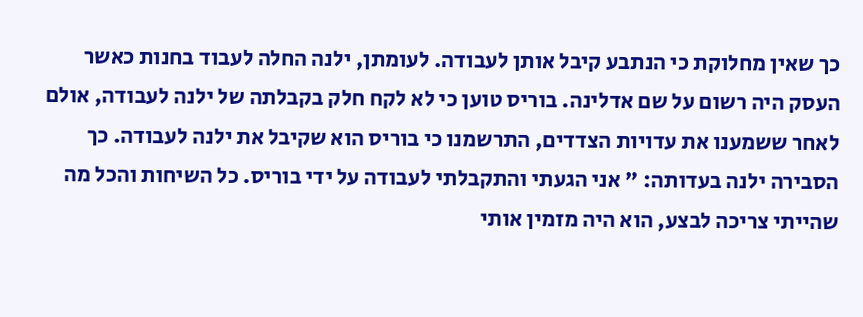כך שאין מחלוקת כי הנתבע קיבל אותן לעבודה. לעומתן, ילנה החלה לעבוד בחנות כאשר העסק היה רשום על שם אדלינה. בוריס טוען כי לא לקח חלק בקבלתה של ילנה לעבודה, אולם לאחר ששמענו את עדויות הצדדים, התרשמנו כי בוריס הוא שקיבל את ילנה לעבודה. כך הסבירה ילנה בעדותה: " אני הגעתי והתקבלתי לעבודה על ידי בוריס. כל השיחות והכל מה שהייתי צריכה לבצע, הוא היה מזמין אותי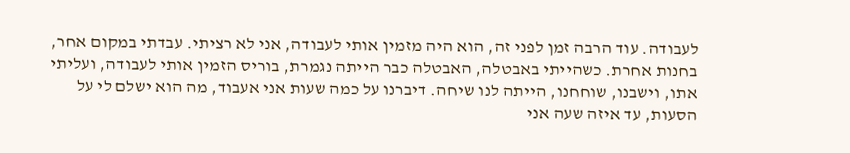לעבודה. עוד הרבה זמן לפני זה, הוא היה מזמין אותי לעבודה, אני לא רציתי. עבדתי במקום אחר, בחנות אחרת. כשהייתי באבטלה, האבטלה כבר הייתה נגמרת, בוריס הזמין אותי לעבודה, ועליתי אתו, וישבנו, שוחחנו, הייתה לנו שיחה. דיברנו על כמה שעות אני אעבוד, מה הוא ישלם לי על הסעות, עד איזה שעה אני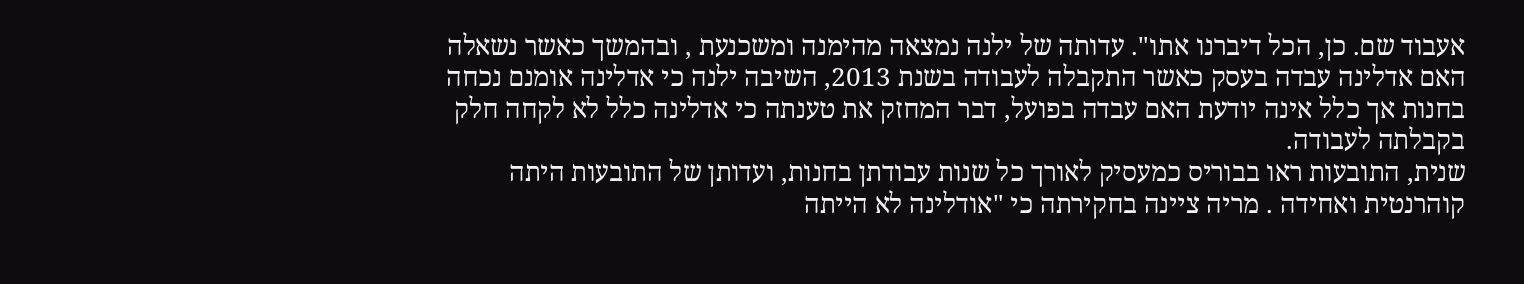אעבוד שם. כן, הכל דיברנו אתו". עדותה של ילנה נמצאה מהימנה ומשכנעת , ובהמשך כאשר נשאלה האם אדלינה עבדה בעסק כאשר התקבלה לעבודה בשנת 2013, השיבה ילנה כי אדלינה אומנם נכחה בחנות אך כלל אינה יודעת האם עבדה בפועל, דבר המחזק את טענתה כי אדלינה כלל לא לקחה חלק בקבלתה לעבודה.
שנית, התובעות ראו בבוריס כמעסיק לאורך כל שנות עבודתן בחנות, ועדותן של התובעות היתה קוהרנטית ואחידה . מריה ציינה בחקירתה כי "אודלינה לא הייתה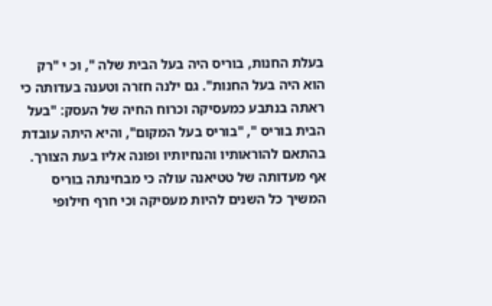בעלת החנות, בוריס היה בעל הבית שלה ", וכ י "רק הוא היה בעל החנות". גם ילנה חזרה וטענה בעדותה כי ראתה בנתבע כמעסיקה וכרוח החיה של העסק: "בעל הבית בוריס ", "בוריס בעל המקום", והיא היתה עובדת בהתאם להוראותיו והנחיותיו ופונה אליו בעת הצורך. אף מעדותה של טטיאנה עולה כי מבחינתה בוריס המשיך כל השנים להיות מעסיקה וכי חרף חילופי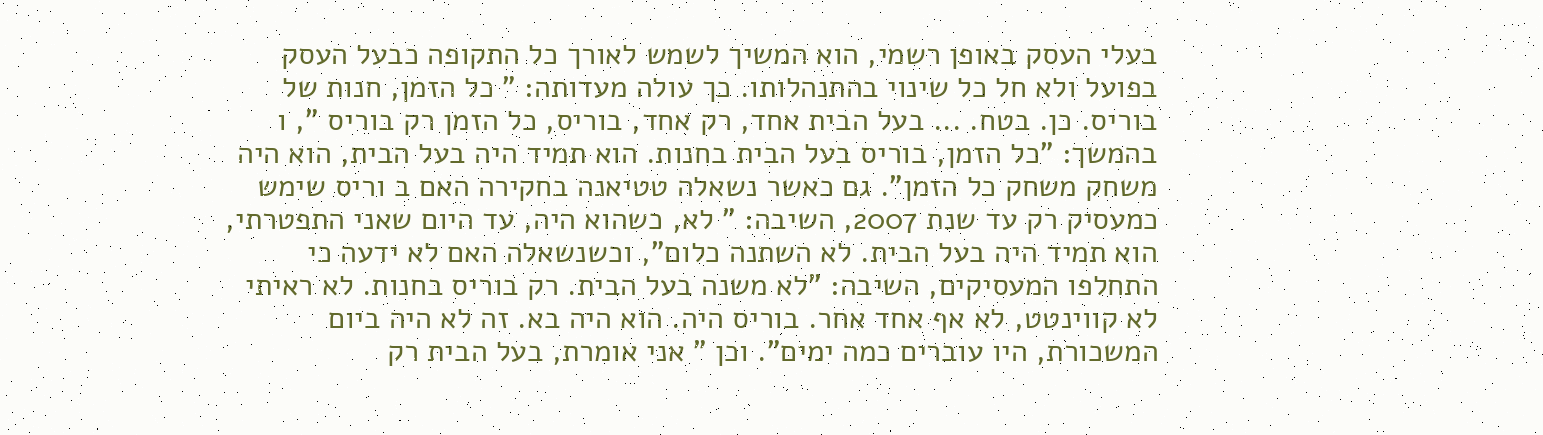בעלי העסק באופן רשמי, הוא המשיך לשמש לאורך כל התקופה כבעל העסק בפועל ולא חל כל שינוי בהתנהלותו. כך עולה מעדותה: " כל הזמן, חנות של בוריס. כן. בטח. ... בעל הבית אחד, רק אחד, בוריס, כל הזמן רק בוריס ", ו בהמשך: "כל הזמן, בוריס בעל הבית בחנות. הוא תמיד היה בעל הבית, הוא היה משחק משחק כל הזמן". גם כאשר נשאלה טטיאנה בחקירה האם ב וריס שימש כמעסיק רק עד שנת 2007, השיבה: " לא, כשהוא היה, עד היום שאני התפטרתי, הוא תמיד היה בעל הבית. לא השתנה כלום", וכשנשאלה האם לא ידעה כי התחלפו המעסיקים, השיבה: "לא משנה בעל הבית. רק בוריס בחנות. לא ראיתי לא קווינטט, לא אף אחד אחר. בוריס היה. הוא היה בא. זה לא היה ביום המשכורת, היו עוברים כמה ימים". וכן " אני אומרת, בעל הבית רק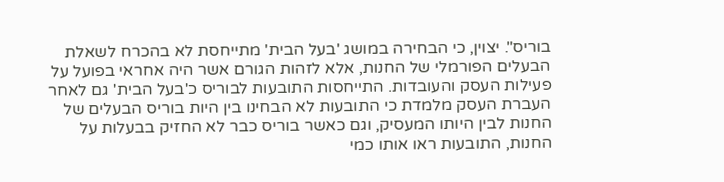בוריס". יצוין, כי הבחירה במושג 'בעל הבית' מתייחסת לא בהכרח לשאלת הבעלים הפורמלי של החנות, אלא לזהות הגורם אשר היה אחראי בפועל על פעילות העסק והעובדות. התייחסות התובעות לבוריס כ'בעל הבית' גם לאחר העברת העסק מלמדת כי התובעות לא הבחינו בין היות בוריס הבעלים של החנות לבין היותו המעסיק, וגם כאשר בוריס כבר לא החזיק בבעלות על החנות, התובעות ראו אותו כמי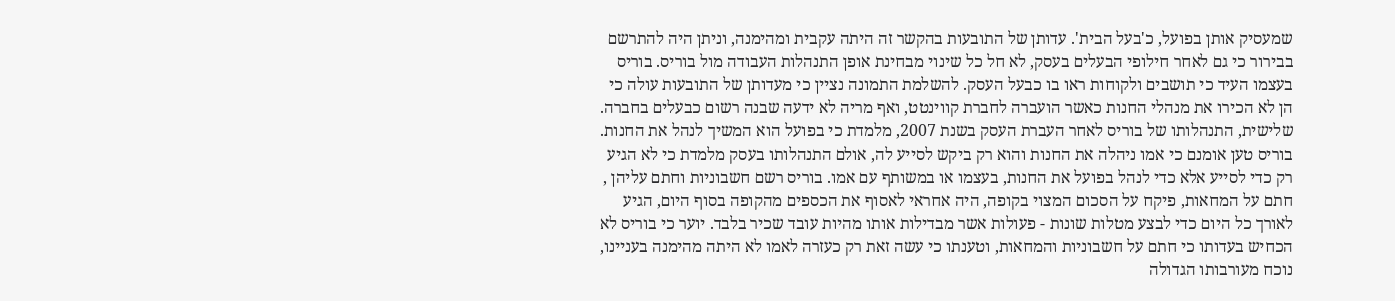שמעסיק אותן בפועל, כ'בעל הבית'. עדותן של התובעות בהקשר זה היתה עקבית ומהימנה, וניתן היה להתרשם בבירור כי גם לאחר חילופי הבעלים בעסק, לא חל כל שינוי מבחינת אופן התנהלות העבודה מול בוריס. בוריס בעצמו העיד כי תושבים ולקוחות ראו בו כבעל העסק. להשלמת התמונה נציין כי מעדותן של התובעות עולה כי הן לא הכירו את מנהלי החנות כאשר הועברה לחברת קווינטט, ואף מריה לא ידעה שבנה רשום כבעלים בחברה.
שלישית, התנהלותו של בוריס לאחר העברת העסק בשנת 2007, מלמדת כי בפועל הוא המשיך לנהל את החנות. בוריס טען אומנם כי אמו ניהלה את החנות והוא רק ביקש לסייע לה, אולם התנהלותו בעסק מלמדת כי לא הגיע רק כדי לסייע אלא כדי לנהל בפועל את החנות, בעצמו או במשותף עם אמו. בוריס רשם חשבוניות וחתם עליהן , חתם על המחאות, פיקח על הסכום המצוי בקופה, היה אחראי לאסוף את הכספים מהקופה בסוף היום, הגיע לאורך כל היום כדי לבצע מטלות שונות - פעולות אשר מבדילות אותו מהיות עובד שכיר בלבד. יוער כי בוריס לא הכחיש בעדותו כי חתם על חשבוניות והמחאות, וטענתו כי עשה זאת רק כעזרה לאמו לא היתה מהימנה בעניינו, נוכח מעורבותו הגדולה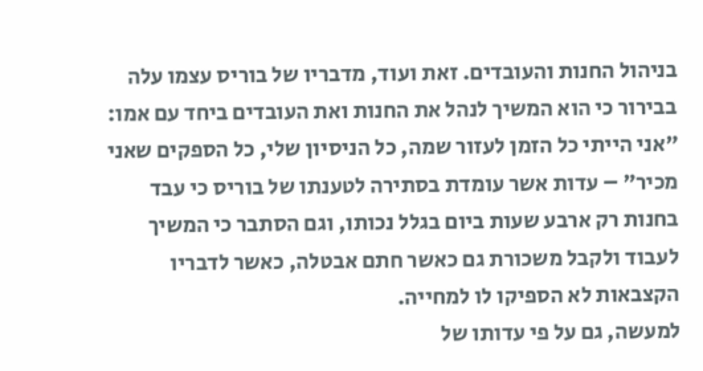בניהול החנות והעובדים. זאת ועוד, מדבריו של בוריס עצמו עלה בבירור כי הוא המשיך לנהל את החנות ואת העובדים ביחד עם אמו: "אני הייתי כל הזמן לעזור שמה, כל הניסיון שלי, כל הספקים שאני מכיר" – עדות אשר עומדת בסתירה לטענתו של בוריס כי עבד בחנות רק ארבע שעות ביום בגלל נכותו, וגם הסתבר כי המשיך לעבוד ולקבל משכורת גם כאשר חתם אבטלה, כאשר לדבריו הקצבאות לא הספיקו לו למחייה.
למעשה, גם על פי עדותו של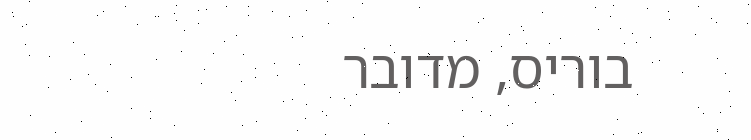בוריס, מדובר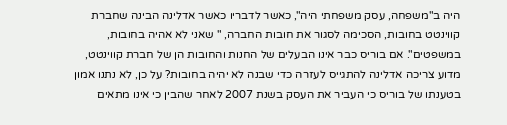היה ב"משפחה, עסק משפחתי היה", כאשר לדבריו כאשר אדלינה הבינה שחברת קווינטט בחובות, הסכימה לסגור את חובות החברה, " שאני לא אהיה בחובות, במשפטים". אם בוריס כבר אינו הבעלים של החנות והחובות הן של חברת קווינטט, מדוע צריכה אדלינה להתגייס לעזרה כדי שבנה לא יהיה בחובות? על כן, לא נתנו אמון בטענתו של בוריס כי העביר את העסק בשנת 2007 לאחר שהבין כי אינו מתאים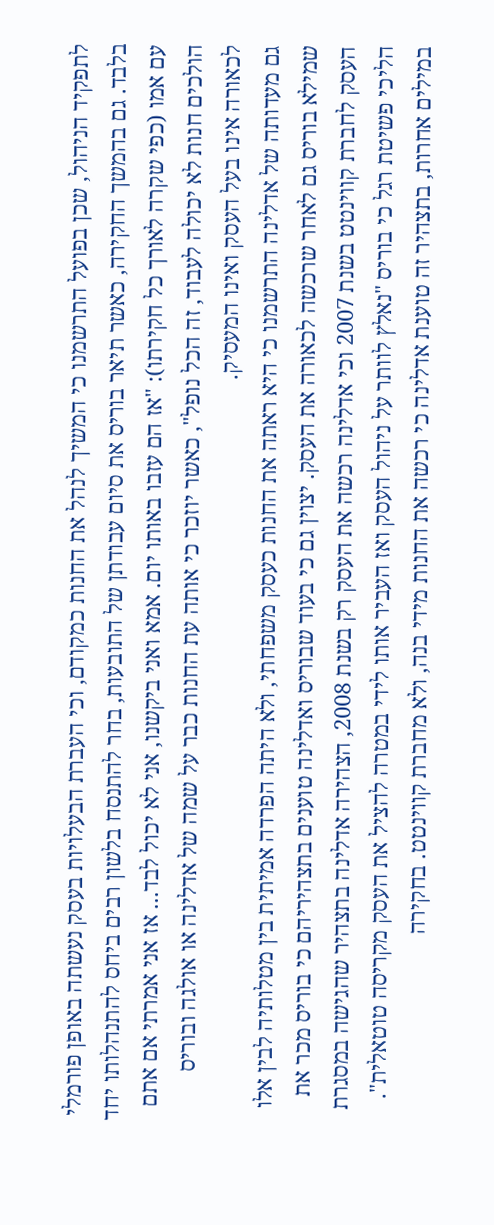לתפקיד הניהול, שכן בפועל התרשמנו כי המשיך לנהל את החנות כמקודם, וכי העברת הבעלויות בעסק נעשתה באופן פורמלי בלבד. גם בהמשך החקירה, כאשר תיאר בוריס את סיום עבודתן של התובעות, בחר להתנסח בלשון רבים ביחס להתנהלותו יחד עם אמו (כפי שקרה לאורך כל חקירתו): "אז הם עזבו באותו יום. אמא ואני ביקשנו, אני לא יכול לבד... אז אני אמרתי אם אתם הולכים חנות לא יכולה לעבוד, זה הכל נופל", כאשר יוזכר כי אותה עת החנות כבר על שמה של אדלינה או אולגה ובוריס לכאורה אינו בעל העסק ואינו המעסיק.
גם מעדותה של אדלינה התרשמנו כי היא ראתה את החנות כעסק משפחתי, ולא היתה הפרדה אמיתית בין מטלותיה לבין אלו שמילא בוריס גם לאחר שרכשה לכאורה את העסק. יצוין גם כי בעוד שבוריס ואדלינה טוענים בתצהיריהם כי בוריס מכר את העסק לחברת קווינטט בשנת 2007 וכי אדלינה רכשה את העסק רק בשנת 2008, הצהירה אדלינה בתצהיר שהגישה במסגרת הליכי פשיטת רגל כי בוריס "נאלץ לוותר על ניהול העסק ואז העביר אותו לידי במטרה להציל את העסק מקריסה טוטאלית". במילים אחרות, בתצהיר זה טוענת אדלינה כי רכשה את החנות מידי בנה, ולא מחברת קווינטט. בחקירה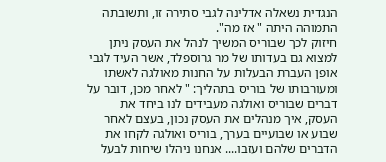הנגדית נשאלה אדלינה לגבי סתירה זו, ותשובתה התמוהה היתה " אז מה".
חיזוק לכך שבוריס המשיך לנהל את העסק ניתן למצוא גם בעדותו של מר גרוספלד, אשר העיד לגבי אופן העברת הבעלות על החנות מאולגה לאשתו ומעורבותו של בוריס בתהליך: " לאחר מכן, דובר על דברים שבוריס ואולגה מעבידים לנו ביחד את העסק, איך מנהלים את העסק נכון, בעצם לאחר שבוע או שבועיים בערך, בוריס ואולגה לקחו את הדברים שלהם ועזבו.... אנחנו ניהלו שיחות לבעל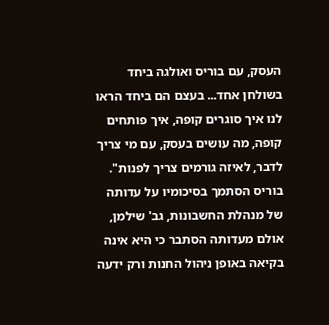העסק, עם בוריס ואולגה ביחד בשולחן אחד... בעצם הם ביחד הראו לנו איך סוגרים קופה, איך פותחים קופה, מה עושים בעסק, עם מי צריך לדבר, לאיזה גורמים צריך לפנות". בוריס הסתמך בסיכומיו על עדותה של מנהלת החשבונות, גב' שילמן, אולם מעדותה הסתבר כי היא אינה בקיאה באופן ניהול החנות ורק ידעה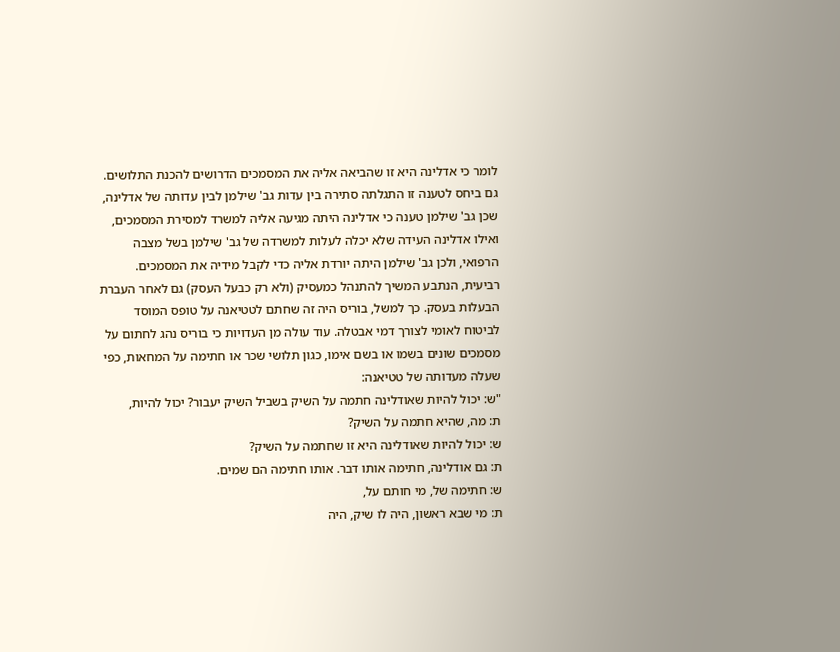לומר כי אדלינה היא זו שהביאה אליה את המסמכים הדרושים להכנת התלושים. גם ביחס לטענה זו התגלתה סתירה בין עדות גב' שילמן לבין עדותה של אדלינה, שכן גב' שילמן טענה כי אדלינה היתה מגיעה אליה למשרד למסירת המסמכים, ואילו אדלינה העידה שלא יכלה לעלות למשרדה של גב' שילמן בשל מצבה הרפואי, ולכן גב' שילמן היתה יורדת אליה כדי לקבל מידיה את המסמכים.
רביעית, הנתבע המשיך להתנהל כמעסיק (ולא רק כבעל העסק) גם לאחר העברת הבעלות בעסק. כך למשל, בוריס היה זה שחתם לטטיאנה על טופס המוסד לביטוח לאומי לצורך דמי אבטלה. עוד עולה מן העדויות כי בוריס נהג לחתום על מסמכים שונים בשמו או בשם אימו, כגון תלושי שכר או חתימה על המחאות, כפי שעלה מעדותה של טטיאנה:
"ש: יכול להיות שאודלינה חתמה על השיק בשביל השיק יעבור? יכול להיות,
ת: מה, שהיא חתמה על השיק?
ש: יכול להיות שאודלינה היא זו שחתמה על השיק?
ת: גם אודלינה, חתימה אותו דבר. אותו חתימה הם שמים.
ש: חתימה של, מי חותם על,
ת: מי שבא ראשון, היה לו שיק, היה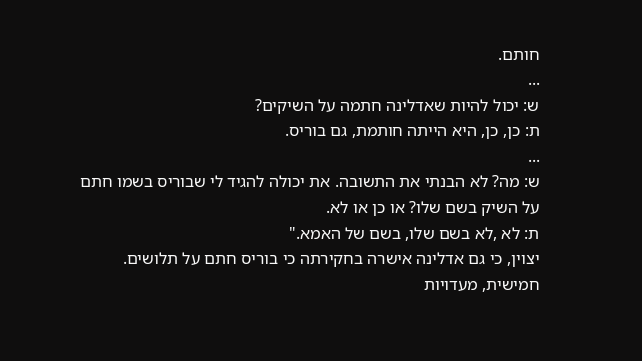חותם.
...
ש: יכול להיות שאדלינה חתמה על השיקים?
ת: כן, כן, היא הייתה חותמת, גם בוריס.
...
ש: מה? לא הבנתי את התשובה. את יכולה להגיד לי שבוריס בשמו חתם על השיק בשם שלו? או כן או לא.
ת: לא ,לא בשם שלו, בשם של האמא."
יצוין, כי גם אדלינה אישרה בחקירתה כי בוריס חתם על תלושים.
חמישית, מעדויות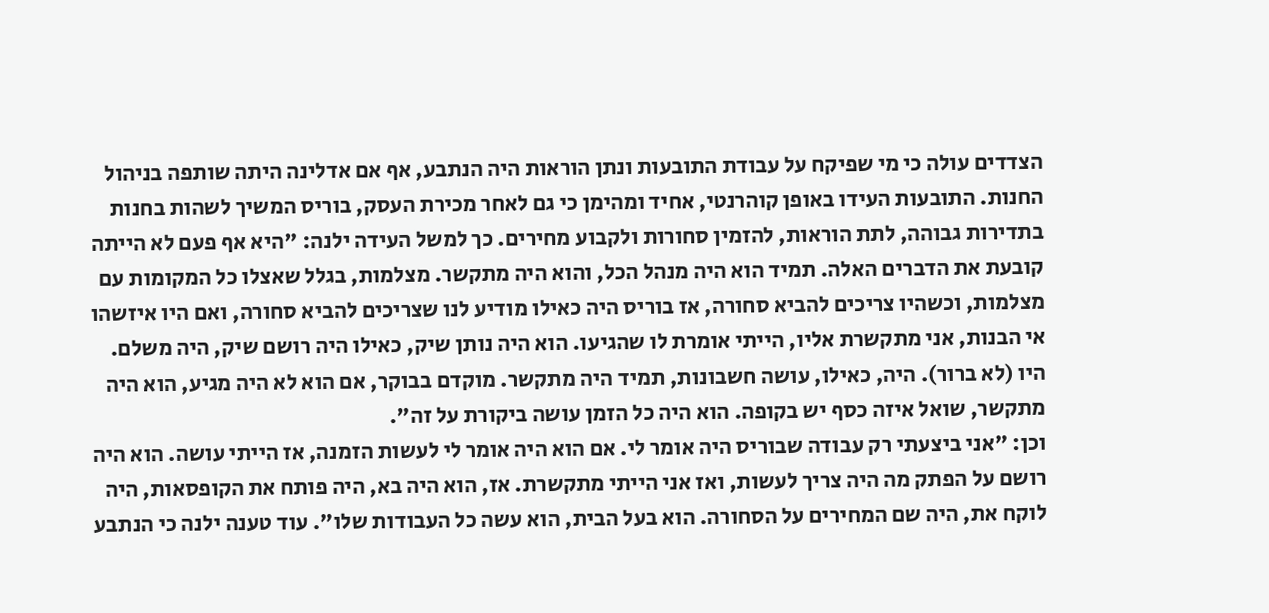הצדדים עולה כי מי שפיקח על עבודת התובעות ונתן הוראות היה הנתבע, אף אם אדלינה היתה שותפה בניהול החנות. התובעות העידו באופן קוהרנטי, אחיד ומהימן כי גם לאחר מכירת העסק, בוריס המשיך לשהות בחנות בתדירות גבוהה, לתת הוראות, להזמין סחורות ולקבוע מחירים. כך למשל העידה ילנה: "היא אף פעם לא הייתה קובעת את הדברים האלה. תמיד הוא היה מנהל הכל, והוא היה מתקשר. מצלמות, בגלל שאצלו כל המקומות עם מצלמות, וכשהיו צריכים להביא סחורה, אז בוריס היה כאילו מודיע לנו שצריכים להביא סחורה, ואם היו איזשהו אי הבנות, אני מתקשרת אליו, הייתי אומרת לו שהגיעו. הוא היה נותן שיק, כאילו היה רושם שיק, היה משלם. היו (לא ברור). היה, כאילו, עושה חשבונות, תמיד היה מתקשר. מוקדם בבוקר, אם הוא לא היה מגיע, הוא היה מתקשר, שואל איזה כסף יש בקופה. הוא היה כל הזמן עושה ביקורת על זה".
וכן: "אני ביצעתי רק עבודה שבוריס היה אומר לי. אם הוא היה אומר לי לעשות הזמנה, אז הייתי עושה. הוא היה רושם על הפתק מה היה צריך לעשות, ואז אני הייתי מתקשרת. אז, הוא היה בא, היה פותח את הקופסאות, היה לוקח את, היה שם המחירים על הסחורה. הוא בעל הבית, הוא עשה כל העבודות שלו". עוד טענה ילנה כי הנתבע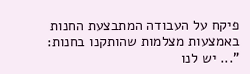פיקח על העבודה המתבצעת החנות באמצעות מצלמות שהותקנו בחנות: "... יש לנו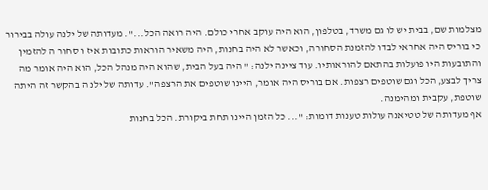מצלמות שם, בבית יש לו גם משרד, בטלפון, הוא היה עוקב אחרי כולם. היה רואה הכל...". מעדותה של ילנה עולה בבירור כי בוריס היה אחראי לבדו להזמנת הסחורה, וכאשר לא היה בחנות, היה משאיר הוראות כתובות איז ו סחור ה להזמין והתובעות היו פועלות בהתאם להוראותיו. עוד ציינה ילנה: " היה בעל הבית, שהוא היה מנהל הכל, הוא היה אומר מה צריך לבצע, הכל וגם שוטפים רצפות. אם בוריס היה אומר, היינו שוטפים את הרצפה". עדותה של ילנ ה בהקשר זה היתה שוטפת, עקבית ומהימנה.
אף מעדותה של טטיאנה עולות טענות דומות: "... כל הזמן היינו תחת ביקורת. הכל בחנות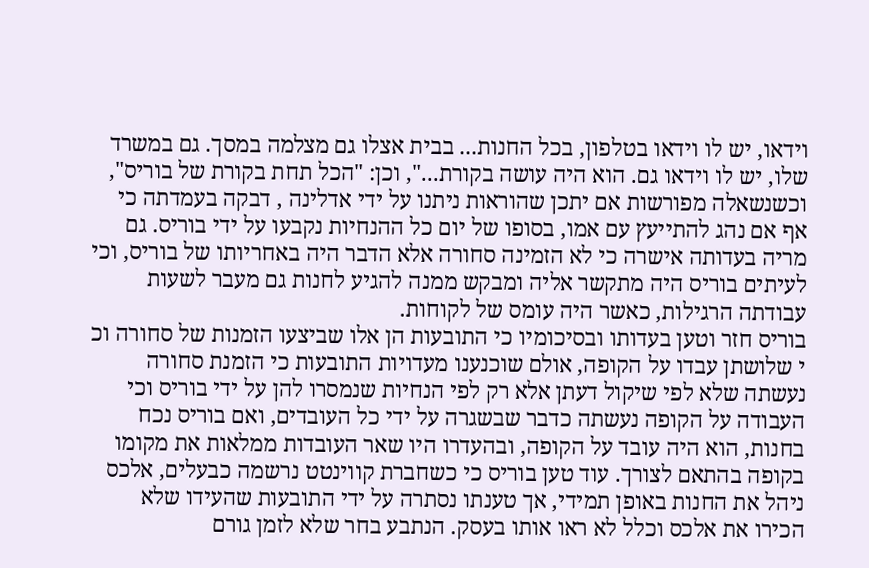וידאו, יש לו וידאו בטלפון, בכל החנות... בבית אצלו גם מצלמה במסך. גם במשרד שלו, יש לו וידאו גם. הוא היה עושה בקורת...", וכן: "הכל תחת בקורת של בוריס", וכשנשאלה מפורשות אם יתכן שהוראות ניתנו על ידי אדלינה , דבקה בעמדתה כי אף אם נהג להתייעץ עם אמו, בסופו של יום כל ההנחיות נקבעו על ידי בוריס. גם מריה בעדותה אישרה כי לא הזמינה סחורה אלא הדבר היה באחריותו של בוריס, וכי לעיתים בוריס היה מתקשר אליה ומבקש ממנה להגיע לחנות גם מעבר לשעות עבודתה הרגילות, כאשר היה עומס של לקוחות.
בוריס חזר וטען בעדותו ובסיכומיו כי התובעות הן אלו שביצעו הזמנות של סחורה וכ י שלושתן עבדו על הקופה, אולם שוכנענו מעדויות התובעות כי הזמנת סחורה נעשתה שלא לפי שיקול דעתן אלא רק לפי הנחיות שנמסרו להן על ידי בוריס וכי העבודה על הקופה נעשתה כדבר שבשגרה על ידי כל העובדים, ואם בוריס נכח בחנות, הוא היה עובד על הקופה, ובהעדרו היו שאר העובדות ממלאות את מקומו בקופה בהתאם לצורך. עוד טען בוריס כי כשחברת קווינטט נרשמה כבעלים, אלכס ניהל את החנות באופן תמידי, אך טענתו נסתרה על ידי התובעות שהעידו שלא הכירו את אלכס וכלל לא ראו אותו בעסק. הנתבע בחר שלא לזמן גורם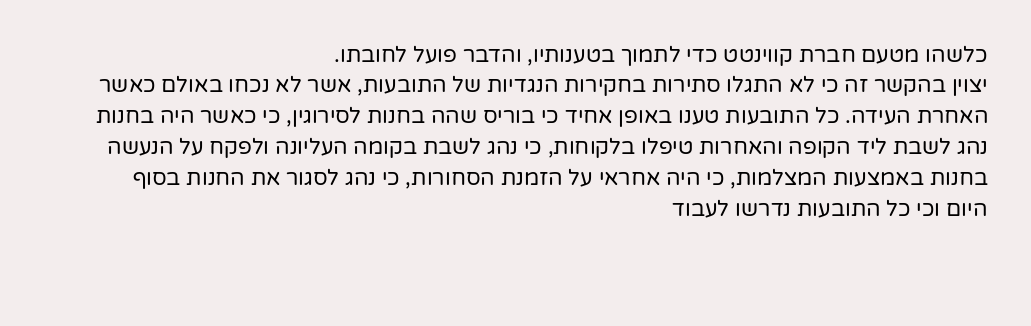כלשהו מטעם חברת קווינטט כדי לתמוך בטענותיו, והדבר פועל לחובתו.
יצוין בהקשר זה כי לא התגלו סתירות בחקירות הנגדיות של התובעות, אשר לא נכחו באולם כאשר האחרת העידה. כל התובעות טענו באופן אחיד כי בוריס שהה בחנות לסירוגין, כי כאשר היה בחנות נהג לשבת ליד הקופה והאחרות טיפלו בלקוחות, כי נהג לשבת בקומה העליונה ולפקח על הנעשה בחנות באמצעות המצלמות, כי היה אחראי על הזמנת הסחורות, כי נהג לסגור את החנות בסוף היום וכי כל התובעות נדרשו לעבוד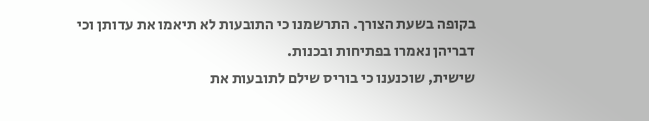בקופה בשעת הצורך. התרשמנו כי התובעות לא תיאמו את עדותן וכי דבריהן נאמרו בפתיחות ובכנות.
שישית, שוכנענו כי בוריס שילם לתובעות את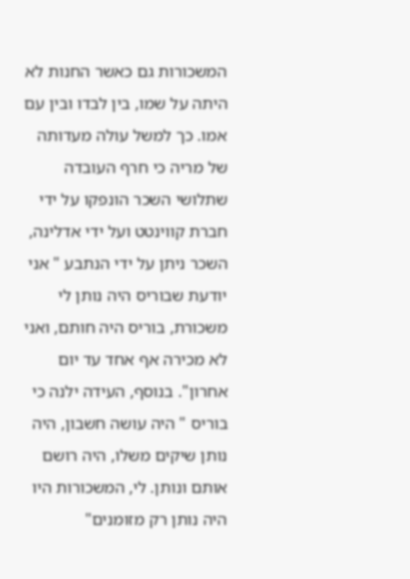המשכורות גם כאשר החנות לא היתה על שמו, בין לבדו ובין עם אמו. כך למשל עולה מעדותה של מריה כי חרף העובדה שתלושי השכר הונפקו על ידי חברת קווינטט ועל ידי אדלינה, השכר ניתן על ידי הנתבע " אני יודעת שבוריס היה נותן לי משכורת, בוריס היה חותם, ואני לא מכירה אף אחד עד יום אחרון". בנוסף, העידה ילנה כי בוריס " היה עושה חשבון, היה נותן שיקים משלו, היה רושם אותם ונותן. לי, המשכורות היו היה נותן רק מזומנים"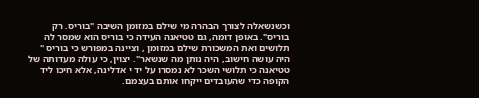וכשנשאלה לצורך הבהרה מי שילם במזומן השיבה "בוריס. רק בוריס". באופן דומה, גם טטיאנה העידה כי בוריס הוא שמסר לה תלושים ואת המשכורת שילם במזומן , וציינה במפורש כי בוריס " היה עושה חישוב, היה נותן מה שנשאר". יצוין, כי עולה מעדותה של טטיאנה כי תלושי השכר לא נמסרו על יד י אדלינה, אלא חיכו ליד הקופה כדי שהעובדים ייקחו אותם בעצמם.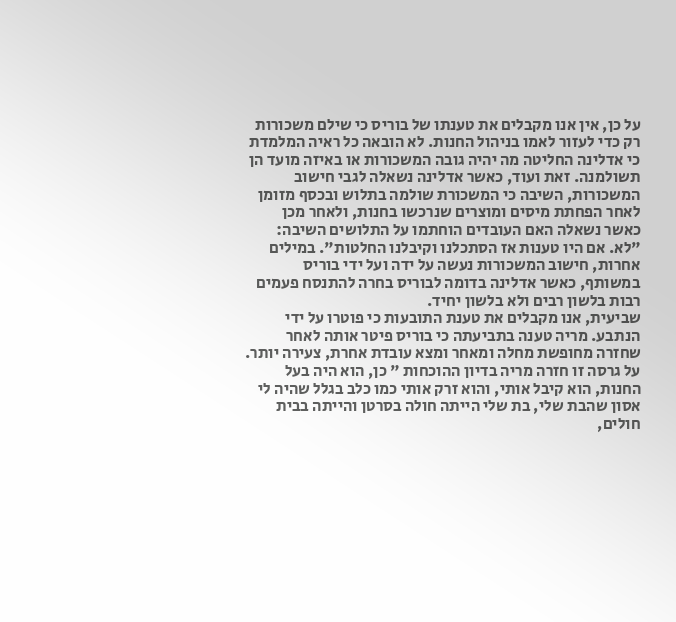על כן, אין אנו מקבלים את טענתו של בוריס כי שילם משכורות רק כדי לעזור לאמו בניהול החנות. לא הובאה כל ראיה המלמדת כי אדלינה החליטה מה יהיה גובה המשכורות או באיזה מועד הן תשולמנה. זאת ועוד, כאשר אדלינה נשאלה לגבי חישוב המשכורות, השיבה כי המשכורת שולמה בתלוש ובכסף מזומן לאחר הפחתת מיסים ומוצרים שנרכשו בחנות, ולאחר מכן כאשר נשאלה האם העובדים הוחתמו על התלושים השיבה: "לא. אם היו טענות אז הסתכלנו וקיבלנו החלטות". במילים אחרות, חישוב המשכורות נעשה על ידה ועל ידי בוריס במשותף, כאשר אדלינה בדומה לבוריס בחרה להתנסח פעמים רבות בלשון רבים ולא בלשון יחיד.
שביעית, אנו מקבלים את טענת התובעות כי פוטרו על ידי הנתבע. מריה טענה בתביעתה כי בוריס פיטר אותה לאחר שחזרה מחופשת מחלה ומאחר ומצא עובדת אחרת, צעירה יותר. על גרסה זו חזרה מריה בדיון ההוכחות " כן, הוא היה בעל החנות, הוא קיבל אותי, והוא זרק אותי כמו כלב בגלל שהיה לי אסון שהבת שלי, בת שלי הייתה חולה בסרטן והייתה בבית חולים,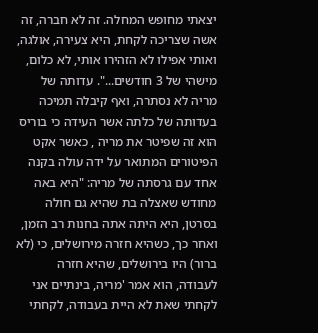יצאתי מחופש המחלה. זה לא חברה, זה אשה שצריכה לקחת, היא צעירה, אולגה, ואותי אפילו לא הזהירו אותי, לא כלום, מישהי של 3 חודשים...". עדותה של מריה לא נסתרה, ואף קיבלה תמיכה בעדותה של כלתה אשר העידה כי בוריס הוא זה שפיטר את מריה , כאשר אקט הפיטורים המתואר על ידה עולה בקנה אחד עם גרסתה של מריה: "היא באה מחודש שאצלה בת שהיא גם חולה בסרטן, היא היתה אתה בחנות רב הזמן, ואחר כך, כשהיא חזרה מירושלים, כי (לא ברור) היו בירושלים, שהיא חזרה לעבודה, הוא אמר 'מריה, בינתיים אני לקחתי שאת לא היית בעבודה, לקחתי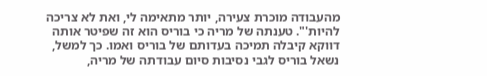מהעבודה מוכרת צעירה, יותר מתאימה לי, ואת לא צריכה להיות'". טענתה של מריה כי בוריס הוא זה שפיטר אותה דווקא קיבלה תמיכה בעדותם של בוריס ואמו. כך למשל, נשאל בוריס לגבי נסיבות סיום עבודתה של מריה,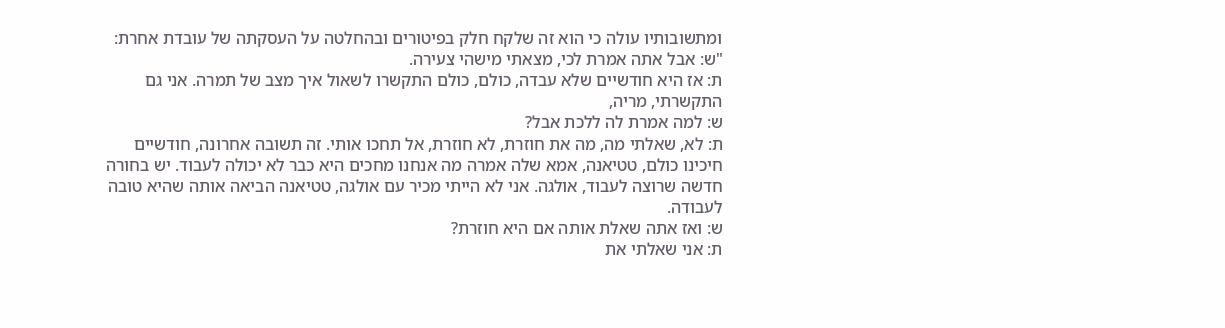ומתשובותיו עולה כי הוא זה שלקח חלק בפיטורים ובהחלטה על העסקתה של עובדת אחרת:
"ש: אבל אתה אמרת לכי, מצאתי מישהי צעירה.
ת: אז היא חודשיים שלא עבדה, כולם, כולם התקשרו לשאול איך מצב של תמרה. אני גם התקשרתי, מריה,
ש: למה אמרת לה ללכת אבל?
ת: לא, שאלתי מה, מה את חוזרת, לא חוזרת, אל תחכו אותי. זה תשובה אחרונה, חודשיים חיכינו כולם, טטיאנה, אמא שלה אמרה מה אנחנו מחכים היא כבר לא יכולה לעבוד. יש בחורה חדשה שרוצה לעבוד, אולגה. אני לא הייתי מכיר עם אולגה, טטיאנה הביאה אותה שהיא טובה לעבודה.
ש: ואז אתה שאלת אותה אם היא חוזרת?
ת: אני שאלתי את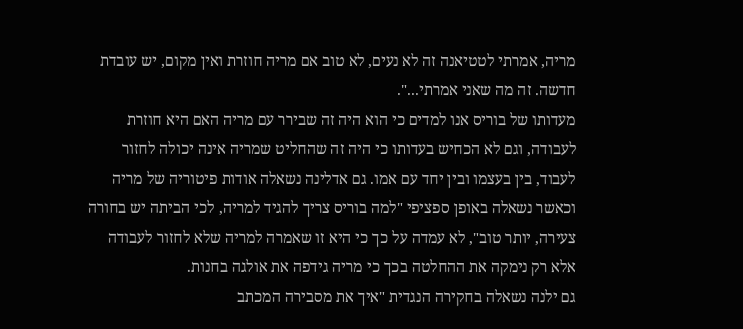מריה, אמרתי לטטיאנה זה לא נעים, לא טוב אם מריה חוזרת ואין מקום, יש עובדת חדשה. זה מה שאני אמרתי...".
מעדותו של בוריס אנו למדים כי הוא היה זה שבירר עם מריה האם היא חוזרת לעבודה, וגם לא הכחיש בעדותו כי היה זה שהחליט שמריה אינה יכולה לחזור לעבוד, בין בעצמו ובין יחד עם אמו. גם אדלינה נשאלה אודות פיטוריה של מריה וכאשר נשאלה באופן ספציפי "למה בוריס צריך להגיד למריה, לכי הביתה יש בחורה צעירה, יותר טוב", לא עמדה על כך כי היא זו שאמרה למריה שלא לחזור לעבודה אלא רק נימקה את ההחלטה בכך כי מריה גידפה את אולגה בחנות.
גם ילנה נשאלה בחקירה הנגדית "איך את מסבירה המכתב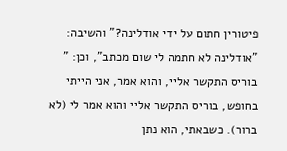פיטורין חתום על ידי אודלינה?" והשיבה: "אודלינה לא חתמה לי שום מכתב", וכן: " בוריס התקשר אליי, והוא אמר, אני הייתי בחופש, בוריס התקשר אליי והוא אמר לי (לא ברור). כשבאתי, הוא נתן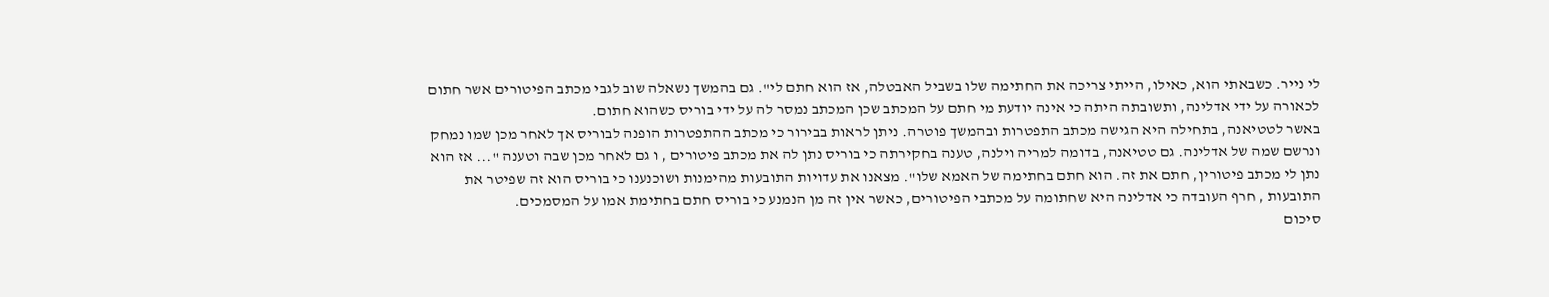לי נייר. כשבאתי הוא, כאילו, הייתי צריכה את החתימה שלו בשביל האבטלה, אז הוא חתם לי". גם בהמשך נשאלה שוב לגבי מכתב הפיטורים אשר חתום לכאורה על ידי אדלינה, ותשובתה היתה כי אינה יודעת מי חתם על המכתב שכן המכתב נמסר לה על ידי בוריס כשהוא חתום.
באשר לטטיאנה, בתחילה היא הגישה מכתב התפטרות ובהמשך פוטרה. ניתן לראות בבירור כי מכתב ההתפטרות הופנה לבוריס אך לאחר מכן שמו נמחק ונרשם שמה של אדלינה. גם טטיאנה, בדומה למריה וילנה, טענה בחקירתה כי בוריס נתן לה את מכתב פיטורים , ו גם לאחר מכן שבה וטענה "... אז הוא נתן לי מכתב פיטורין, חתם את זה. הוא חתם בחתימה של האמא שלו". מצאנו את עדויות התובעות מהימנות ושוכנענו כי בוריס הוא זה שפיטר את התובעות , חרף העובדה כי אדלינה היא שחתומה על מכתבי הפיטורים, כאשר אין זה מן הנמנע כי בוריס חתם בחתימת אמו על המסמכים.
סיכום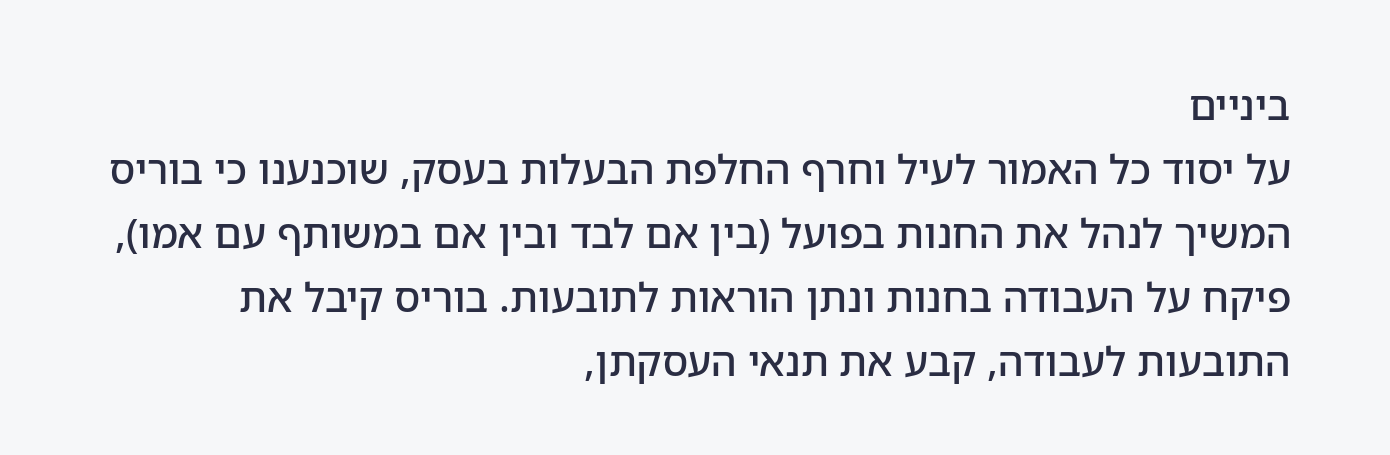ביניים
על יסוד כל האמור לעיל וחרף החלפת הבעלות בעסק, שוכנענו כי בוריס המשיך לנהל את החנות בפועל (בין אם לבד ובין אם במשותף עם אמו), פיקח על העבודה בחנות ונתן הוראות לתובעות. בוריס קיבל את התובעות לעבודה, קבע את תנאי העסקתן,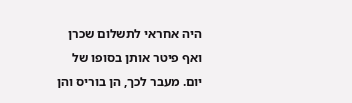היה אחראי לתשלום שכרן ואף פיטר אותן בסופו של יום. מעבר לכך, הן בוריס והן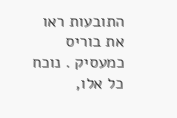התובעות ראו את בוריס כמעסיק . נוכח כל אלו,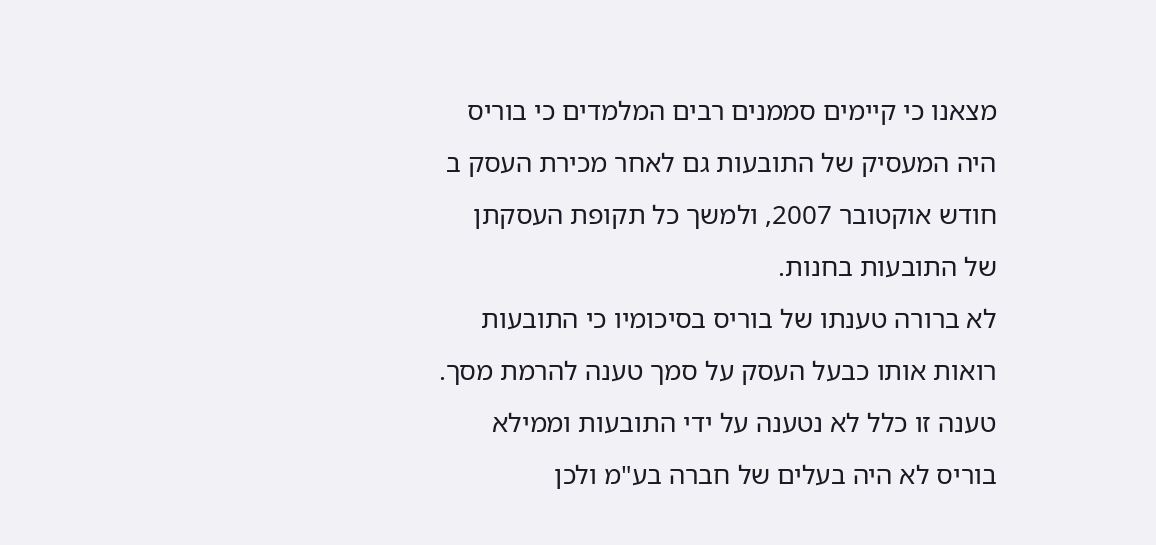מצאנו כי קיימים סממנים רבים המלמדים כי בוריס היה המעסיק של התובעות גם לאחר מכירת העסק ב חודש אוקטובר 2007, ולמשך כל תקופת העסקתן של התובעות בחנות.
לא ברורה טענתו של בוריס בסיכומיו כי התובעות רואות אותו כבעל העסק על סמך טענה להרמת מסך. טענה זו כלל לא נטענה על ידי התובעות וממילא בוריס לא היה בעלים של חברה בע"מ ולכן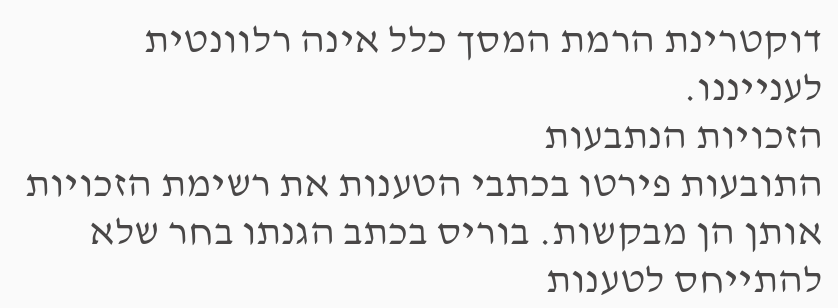דוקטרינת הרמת המסך כלל אינה רלוונטית לענייננו.
הזכויות הנתבעות
התובעות פירטו בכתבי הטענות את רשימת הזכויות אותן הן מבקשות. בוריס בכתב הגנתו בחר שלא להתייחס לטענות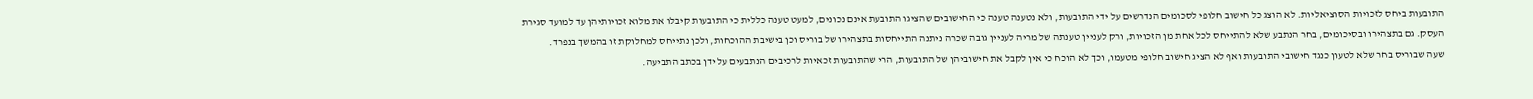התובעות ביחס לזכויות הסוציאליות. לא הוצג כל חישוב חלופי לסכומים הנדרשים על ידי התובעות, ולא נטענה טענה כי החישובים שהציגו התובעת אינם נכונים, למעט טענה כללית כי התובעות קיבלו את מלוא זכויותיהן עד למועד סגירת העסק. גם בתצהירו ובסיכומים, בחר הנתבע שלא להתייחס לכל אחת מן הזכויות, ורק לעניין טענתה של מריה לעניין גובה שכרה ניתנה התייחסות בתצהירו של בוריס וכן בישיבת ההוכחות, ולכן נתייחס למחלוקת זו בהמשך בנפרד.
שעה שבוריס בחר שלא לטעון כנגד חישובי התובעות ואף לא הציג חישוב חלופי מטעמו, וכך לא הוכח כי אין לקבל את חישוביהן של התובעות, הרי שהתובעות זכאיות לרכיבים הנתבעים על ידן בכתב התביעה.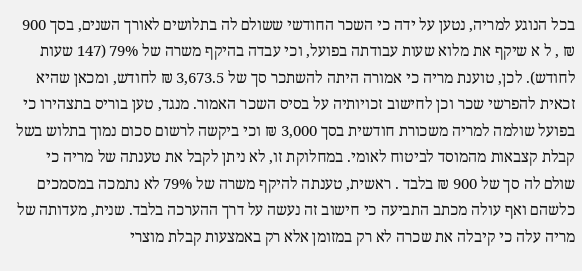בכל הנוגע למריה, נטען על ידה כי השכר החודשי ששולם לה בתלושים לאורך השנים, בסך 900 ₪ , ל א שיקף את מלוא שעות עבודתה בפועל, וכי עבדה בהיקף משרה של 79% (147 שעות לחודש). לכן, טוענת מריה כי אמורה היתה להשתכר סך של 3,673.5 ₪ לחודש, ומכאן שהיא זכאית להפרשי שכר וכן לחישוב זכויותיה על בסיס השכר האמור. מנגד, טען בוריס בתצהירו כי בפועל שולמה למריה משכורת חודשית בסך 3,000 ₪ וכי ביקשה לרשום סכום נמוך בתלוש בשל קבלת קצבאות מהמוסד לביטוח לאומי. במחלוקת זו, לא ניתן לקבל את טענתה של מריה כי שולם לה סך של 900 ₪ בלבד . ראשית, טענתה להיקף משרה של 79% לא נתמכה במסמכים כלשהם ואף עולה מכתב התביעה כי חישוב זה נעשה על דרך ההערכה בלבד. שנית, מעדותה של מריה עלה כי קיבלה את שכרה לא רק במזומן אלא רק באמצעות קבלת מוצרי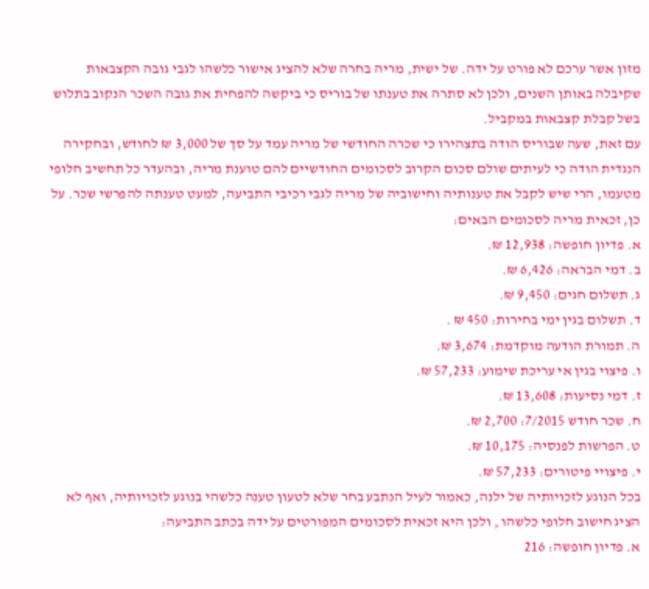מזון אשר ערכם לא פורט על ידה. של ישית, מריה בחרה שלא להציג אישור כלשהו לגבי גובה הקצבאות שקיבלה באותן השנים, ולכן לא סתרה את טענתו של בוריס כי ביקשה להפחית את גובה השכר הנקוב בתלוש בשל קבלת קצבאות במקביל.
עם זאת, שעה שבוריס הודה בתצהירו כי שכרה החודשי של מריה עמד על סך של 3,000 ₪ לחודש, ובחקירה הנגדית הודה כי לעיתים שולם סכום הקרוב לסכומים החודשיים להם טוענת מריה, ובהעדר כל תחשיב חלופי מטעמו, הרי שיש לקבל את טענותיה וחישוביה של מריה לגבי רכיבי התביעה, למעט טענתה להפרשי שכר. על כן, זכאית מריה לסכומים הבאים:
א. פדיון חופשה: 12,938 ₪.
ב. דמי הבראה: 6,426 ₪.
ג. תשלום חגים: 9,450 ₪.
ד. תשלום בגין ימי בחירות: 450 ₪ .
ה. תמורת הודעה מוקדמת: 3,674 ₪.
ו. פיצוי בגין אי עריכת שימוע: 57,233 ₪.
ז. דמי נסיעות: 13,608 ₪.
ח. שכר חודש 7/2015: 2,700 ₪.
ט. הפרשות לפנסיה: 10,175 ₪.
י. פיצויי פיטורים: 57,233 ₪.
בכל הנוגע לזכויותיה של ילנה, כאמור לעיל הנתבע בחר שלא לטעון טענה כלשהי בנוגע לזכויותיה, ואף לא הציג חישוב חלופי כלשהו , ולכן היא זכאית לסכומים המפורטים על ידה בכתב התביעה:
א. פדיון חופשה: 216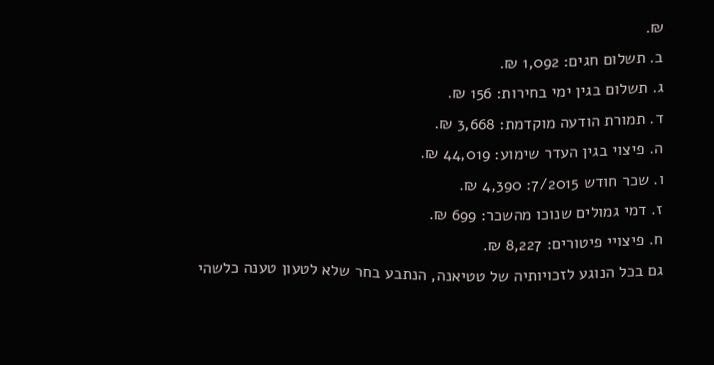₪.
ב. תשלום חגים: 1,092 ₪.
ג. תשלום בגין ימי בחירות: 156 ₪.
ד. תמורת הודעה מוקדמת: 3,668 ₪.
ה. פיצוי בגין העדר שימוע: 44,019 ₪.
ו. שכר חודש 7/2015: 4,390 ₪.
ז. דמי גמולים שנוכו מהשכר: 699 ₪.
ח. פיצויי פיטורים: 8,227 ₪.
גם בכל הנוגע לזכויותיה של טטיאנה, הנתבע בחר שלא לטעון טענה כלשהי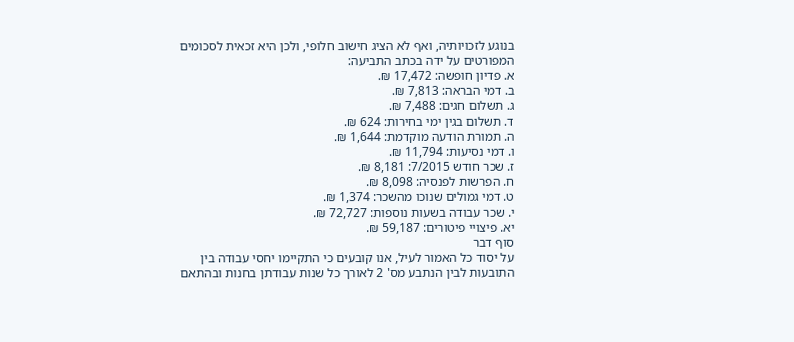בנוגע לזכויותיה, ואף לא הציג חישוב חלופי, ולכן היא זכאית לסכומים המפורטים על ידה בכתב התביעה:
א. פדיון חופשה: 17,472 ₪.
ב. דמי הבראה: 7,813 ₪.
ג. תשלום חגים: 7,488 ₪.
ד. תשלום בגין ימי בחירות: 624 ₪.
ה. תמורת הודעה מוקדמת: 1,644 ₪.
ו. דמי נסיעות: 11,794 ₪.
ז. שכר חודש 7/2015: 8,181 ₪.
ח. הפרשות לפנסיה: 8,098 ₪.
ט. דמי גמולים שנוכו מהשכר: 1,374 ₪.
י. שכר עבודה בשעות נוספות: 72,727 ₪.
יא. פיצויי פיטורים: 59,187 ₪.
סוף דבר
על יסוד כל האמור לעיל, אנו קובעים כי התקיימו יחסי עבודה בין התובעות לבין הנתבע מס' 2 לאורך כל שנות עבודתן בחנות ובהתאם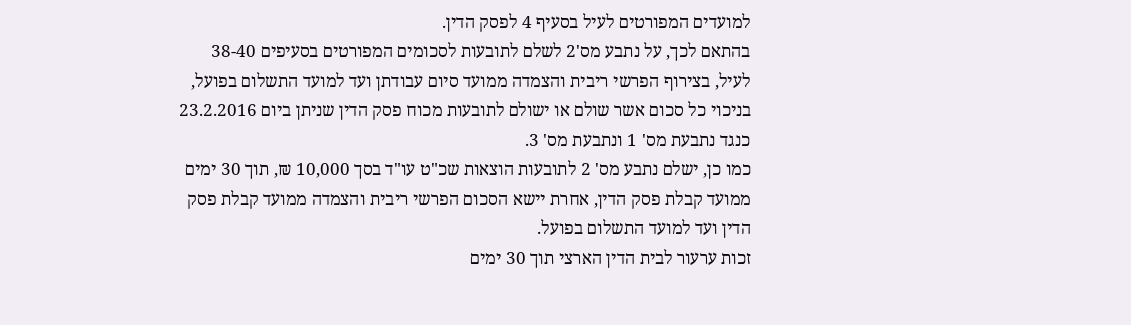למועדים המפורטים לעיל בסעיף 4 לפסק הדין.
בהתאם לכך, על נתבע מס'2 לשלם לתובעות לסכומים המפורטים בסעיפים 38-40 לעיל, בצירוף הפרשי ריבית והצמדה ממועד סיום עבודתן ועד למועד התשלום בפועל, בניכוי כל סכום אשר שולם או ישולם לתובעות מכוח פסק הדין שניתן ביום 23.2.2016 כנגד נתבעת מס' 1 ונתבעת מס' 3.
כמו כן, ישלם נתבע מס' 2 לתובעות הוצאות שכ"ט עו"ד בסך 10,000 ₪, תוך 30 ימים ממועד קבלת פסק הדין, אחרת יישא הסכום הפרשי ריבית והצמדה ממועד קבלת פסק הדין ועד למועד התשלום בפועל.
זכות ערעור לבית הדין הארצי תוך 30 ימים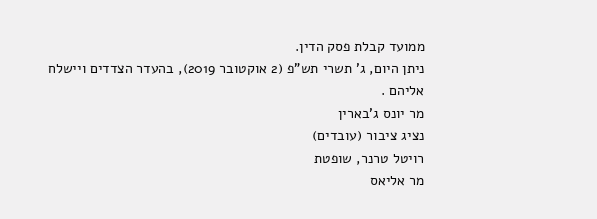ממועד קבלת פסק הדין.
ניתן היום, ג' תשרי תש"פ (2 אוקטובר 2019), בהעדר הצדדים ויישלח אליהם .
מר יונס ג'בארין
נציג ציבור (עובדים)
רויטל טרנר, שופטת
מר אליאס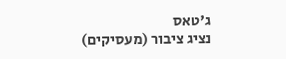ג'טאס
נציג ציבור (מעסיקים)